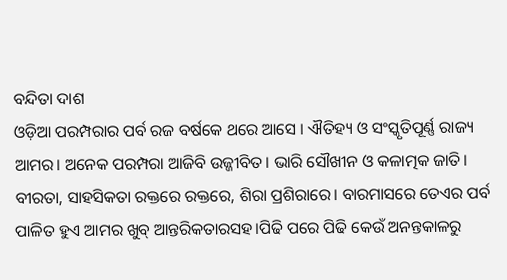ବନ୍ଦିତା ଦାଶ
ଓଡ଼ିଆ ପରମ୍ପରାର ପର୍ବ ରଜ ବର୍ଷକେ ଥରେ ଆସେ । ଐତିହ୍ୟ ଓ ସଂସ୍କୃତିପୂର୍ଣ୍ଣ ରାଜ୍ୟ ଆମର। ଅନେକ ପରମ୍ପରା ଆଜିବି ଉଜ୍ଜୀବିତ। ଭାରି ସୌଖୀନ ଓ କଳାତ୍ମକ ଜାତି। ବୀରତା, ସାହସିକତା ରକ୍ତରେ ରକ୍ତରେ, ଶିରା ପ୍ରଶିରାରେ। ବାରମାସରେ ତେଏର ପର୍ବ ପାଳିତ ହୁଏ ଆମର ଖୁବ୍ ଆନ୍ତରିକତାରସହ।ପିଢି ପରେ ପିଢି କେଉଁ ଅନନ୍ତକାଳରୁ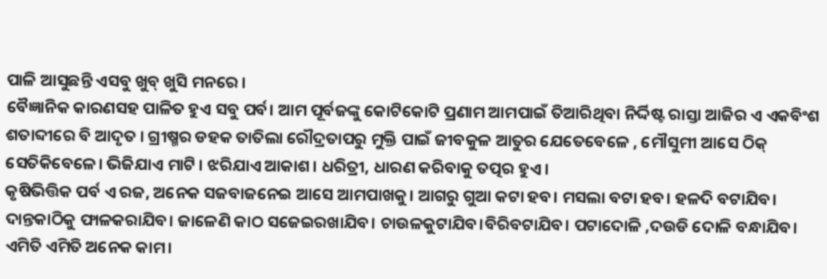ପାଳି ଆସୁଛନ୍ତି ଏସବୁ ଖୁବ୍ ଖୁସି ମନରେ ।
ବୈଜ୍ଞାନିକ କାରଣସହ ପାଳିତ ହୁଏ ସବୁ ପର୍ବ। ଆମ ପୂର୍ବଜଙ୍କୁ କୋଟିକୋଟି ପ୍ରଣାମ ଆମପାଇଁ ତିଆରିଥିବା ନିର୍ଦ୍ଦିଷ୍ଟ ରାସ୍ତା ଆଜିର ଏ ଏକବିଂଶ ଶତାବ୍ଦୀରେ ବି ଆଦୃତ । ଗ୍ରୀଷ୍ମର ଡହକ ତାତିଲା ରୌଦ୍ରତାପରୁ ମୁକ୍ତି ପାଇଁ ଜୀବକୁଳ ଆତୁର ଯେତେବେଳେ , ମୌସୁମୀ ଆସେ ଠିକ୍ ସେତିକିବେଳେ। ଭିଜିଯାଏ ମାଟି । ଝରିଯାଏ ଆକାଶ। ଧରିତ୍ରୀ, ଧାରଣ କରିବାକୁ ତତ୍ପର ହୁଏ।
କୃଷିଭିତ୍ତିକ ପର୍ବ ଏ ରଜ, ଅନେକ ସଜବାଜନେଇ ଆସେ ଆମପାଖକୁ। ଆଗରୁ ଗୁଆ କଟା ହବ। ମସଲା ବଟା ହବ। ହଳଦି ବଟାଯିବ। ଦାନ୍ତକାଠିକୁ ଫାଳକରାଯିବ। ଜାଳେଣି କାଠ ସଜେଇରଖାଯିବ। ଚାଉଳକୁଟାଯିବ।ବିରିବଟାଯିବ। ପଟାଦୋଳି ,ଦଉଡି ଦୋଳି ବନ୍ଧାଯିବ। ଏମିତି ଏମିତି ଅନେକ କାମ।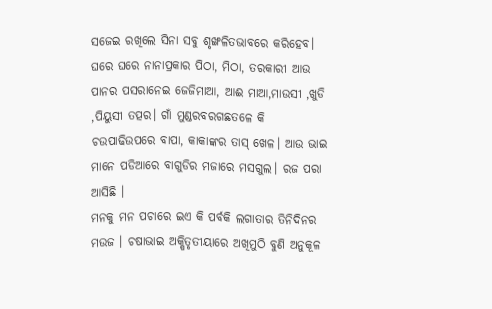ସଜେଇ ରଖିଲେ ସିନା ସବୁ ଶୃଙ୍ଖଳିତଭାବରେ କରିହେବ। ଘରେ ଘରେ ନାନାପ୍ରକାର ପିଠା, ମିଠା, ତରକାରୀ ଆଉ ପାନର ପସରାନେଇ ଜେଜିମାଆ, ଆଈ ମାଆ,ମାଉସୀ ,ଖୁଡି ,ପିୟୁସୀ ତତ୍ପର। ଗାଁ ମୁଣ୍ଡରବରଗଛତଳେ କି ଚଉପାଢିଉପରେ ବାପା, କାକାଙ୍କର ତାସ୍ ଖେଳ। ଆଉ ଭାଇ ମାନେ ପଡିଆରେ ବାଗୁଡିର ମଜାରେ ମସଗୁଲ। ରଜ ପରା ଆସିଛି ।
ମନକୁ ମନ ପଚାରେ ଇଏ କି ପର୍ବକି ଲଗାତାର ତିନିଦିନର ମଉଜ । ଚଷାଭାଇ ଅକ୍ଷିତୃତୀୟାରେ ଅଖିମୁଠି ବୁଣି ଅନୁକୂଳ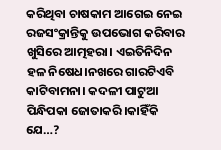କରିଥିବା ଚାଷକାମ ଆଗେଇ ନେଇ ରଜସଂକ୍ରାନ୍ତିକୁ ଉପଭୋଗ କରିବାର ଖୁସିରେ ଆତ୍ମହରା। ଏଇତିନିଦିନ ହଳ ନିଷେଧ।ନଖରେ ଗାରଟିଏବି କାଟିବାମନା। କଦଳୀ ପାଟୁଆ ପିନ୍ଧିପକା ଜୋତାକରି।କାହିଁକି ଯେ…?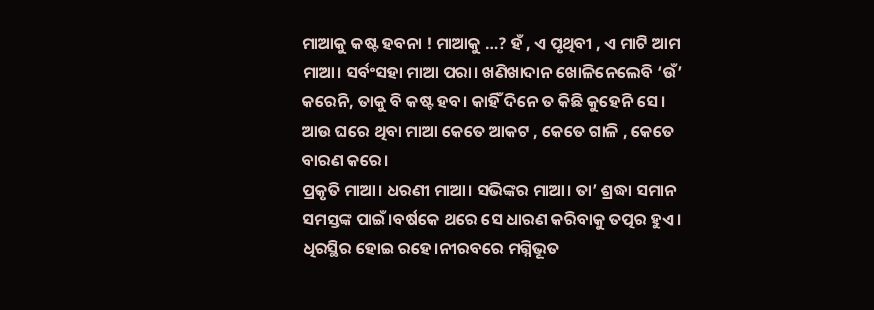ମାଆକୁ କଷ୍ଟ ହବନା ! ମାଆକୁ …? ହଁ , ଏ ପୃଥିବୀ , ଏ ମାଟି ଆମ ମାଆ। ସର୍ବଂସହା ମାଆ ପରା। ଖଣିଖାଦାନ ଖୋଳିନେଲେବି ‘ଉଁ’ କରେନି, ତାକୁ ବି କଷ୍ଟ ହବ। କାହିଁ ଦିନେ ତ କିଛି କୁହେନି ସେ । ଆଉ ଘରେ ଥିବା ମାଆ କେତେ ଆକଟ , କେତେ ଗାଳି , କେତେ ବାରଣ କରେ।
ପ୍ରକୃତି ମାଆ। ଧରଣୀ ମାଆ। ସଭିଙ୍କର ମାଆ। ତା’ ଶ୍ରଦ୍ଧା ସମାନ ସମସ୍ତଙ୍କ ପାଇଁ।ବର୍ଷକେ ଥରେ ସେ ଧାରଣ କରିବାକୁ ତତ୍ପର ହୁଏ। ଧିରସ୍ଥିର ହୋଇ ରହେ।ନୀରବରେ ମଗ୍ନିଭୂତ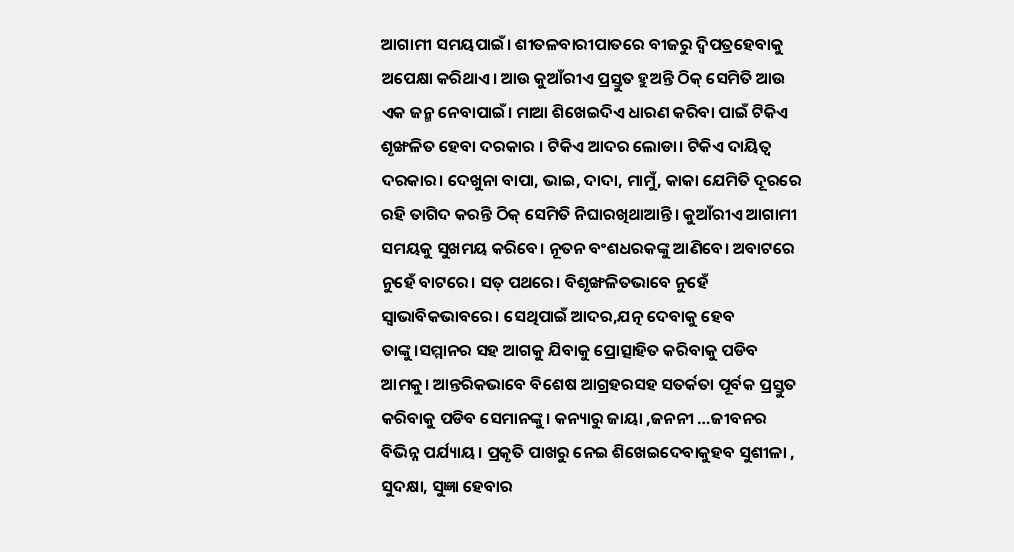ଆଗାମୀ ସମୟପାଇଁ। ଶୀତଳବାରୀପାତରେ ବୀଜରୁ ଦ୍ବିପତ୍ରହେବାକୁ ଅପେକ୍ଷା କରିଥାଏ। ଆଉ କୁଆଁରୀଏ ପ୍ରସ୍ତୁତ ହୁଅନ୍ତି ଠିକ୍ ସେମିତି ଆଉ ଏକ ଜନ୍ମ ନେବାପାଇଁ। ମାଆ ଶିଖେଇଦିଏ ଧାରଣ କରିବା ପାଇଁ ଟିକିଏ ଶୃଙ୍ଖଳିତ ହେବା ଦରକାର । ଟିକିଏ ଆଦର ଲୋଡା। ଟିକିଏ ଦାୟିତ୍ୱ ଦରକାର। ଦେଖୁନା ବାପା, ଭାଇ, ଦାଦା, ମାମୁଁ, କାକା ଯେମିତି ଦୂରରେ ରହି ତାଗିଦ କରନ୍ତି ଠିକ୍ ସେମିତି ନିଘାରଖିଥାଆନ୍ତି। କୁଆଁରୀଏ ଆଗାମୀ ସମୟକୁ ସୁଖମୟ କରିବେ। ନୂତନ ବଂଶଧରକଙ୍କୁ ଆଣିବେ। ଅବାଟରେ ନୁହେଁ ବାଟରେ। ସତ୍ ପଥରେ। ବିଶୃଙ୍ଖଳିତଭାବେ ନୁହେଁ ସ୍ବାଭାବିକଭାବରେ। ସେଥିପାଇଁ ଆଦର,ଯତ୍ନ ଦେବାକୁ ହେବ ତାଙ୍କୁ।ସମ୍ମାନର ସହ ଆଗକୁ ଯିବାକୁ ପ୍ରୋତ୍ସାହିତ କରିବାକୁ ପଡିବ ଆମକୁ। ଆନ୍ତରିକଭାବେ ବିଶେଷ ଆଗ୍ରହରସହ ସତର୍କତା ପୂର୍ବକ ପ୍ରସ୍ତୁତ କରିବାକୁ ପଡିବ ସେମାନଙ୍କୁ। କନ୍ୟାରୁ ଜାୟା ,ଜନନୀ …ଜୀବନର ବିଭିନ୍ନ ପର୍ଯ୍ୟାୟ। ପ୍ରକୃତି ପାଖରୁ ନେଇ ଶିଖେଇଦେବାକୁହବ ସୁଶୀଳା , ସୁଦକ୍ଷା, ସୁଜ୍ଞା ହେବାର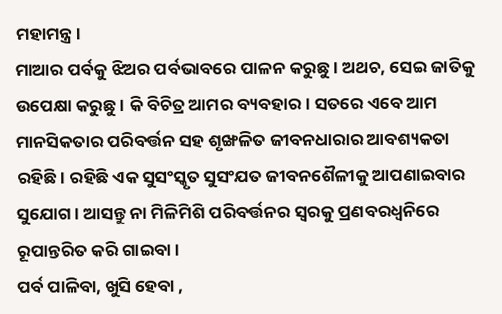ମହାମନ୍ତ୍ର।
ମାଆର ପର୍ବକୁ ଝିଅର ପର୍ବଭାବରେ ପାଳନ କରୁଛୁ । ଅଥଚ, ସେଇ ଜାତିକୁ ଉପେକ୍ଷା କରୁଛୁ । କି ବିଚିତ୍ର ଆମର ବ୍ୟବହାର। ସତରେ ଏବେ ଆମ ମାନସିକତାର ପରିବର୍ତ୍ତନ ସହ ଶୃଙ୍ଖଳିତ ଜୀବନଧାରାର ଆବଶ୍ୟକତା ରହିଛି। ରହିଛି ଏକ ସୁସଂସ୍କୃତ ସୁସଂଯତ ଜୀବନଶୈଳୀକୁ ଆପଣାଇବାର ସୁଯୋଗ। ଆସନ୍ତୁ ନା ମିଳିମିଶି ପରିବର୍ତ୍ତନର ସ୍ବରକୁ ପ୍ରଣବରଧ୍ବନିରେ ରୂପାନ୍ତରିତ କରି ଗାଇବା।
ପର୍ବ ପାଳିବା, ଖୁସି ହେବା ,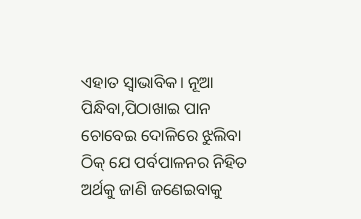ଏହାତ ସ୍ବାଭାବିକ। ନୂଆ ପିନ୍ଧିବା,ପିଠାଖାଇ ପାନ ଚୋବେଇ ଦୋଳିରେ ଝୁଲିବା ଠିକ୍ ଯେ ପର୍ବପାଳନର ନିହିତ ଅର୍ଥକୁ ଜାଣି ଜଣେଇବାକୁ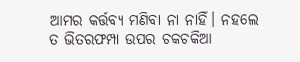ଆମର କର୍ତ୍ତବ୍ୟ ମଣିବା ନା ନାହିଁ। ନହଲେ ତ ଭିତରଫମ୍ପା ଉପର ଚକଚକିଆ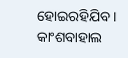ହୋଇରହିଯିବ ।
କାଂଶବାହାଲ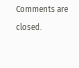Comments are closed.